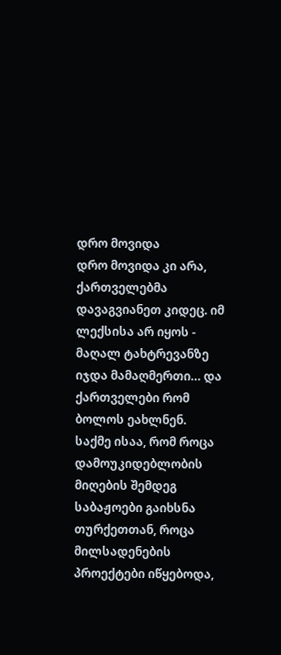დრო მოვიდა
დრო მოვიდა კი არა, ქართველებმა დავაგვიანეთ კიდეც. იმ ლექსისა არ იყოს - მაღალ ტახტრევანზე იჯდა მამაღმერთი… და ქართველები რომ ბოლოს ეახლნენ.
საქმე ისაა, რომ როცა დამოუკიდებლობის მიღების შემდეგ საბაჟოები გაიხსნა თურქეთთან, როცა მილსადენების პროექტები იწყებოდა,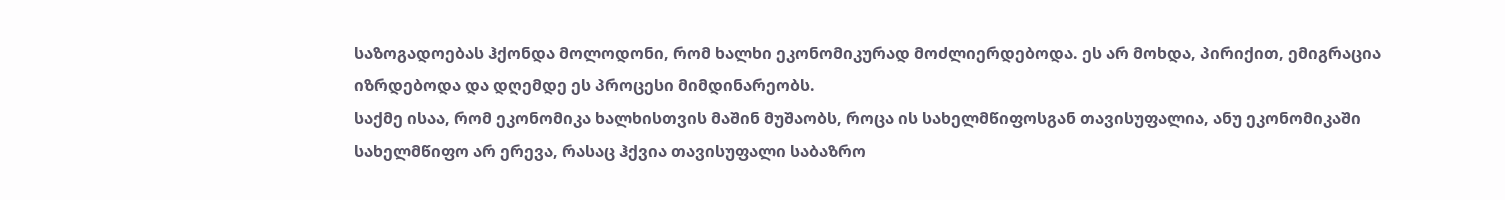საზოგადოებას ჰქონდა მოლოდონი, რომ ხალხი ეკონომიკურად მოძლიერდებოდა. ეს არ მოხდა, პირიქით, ემიგრაცია იზრდებოდა და დღემდე ეს პროცესი მიმდინარეობს.
საქმე ისაა, რომ ეკონომიკა ხალხისთვის მაშინ მუშაობს, როცა ის სახელმწიფოსგან თავისუფალია, ანუ ეკონომიკაში სახელმწიფო არ ერევა, რასაც ჰქვია თავისუფალი საბაზრო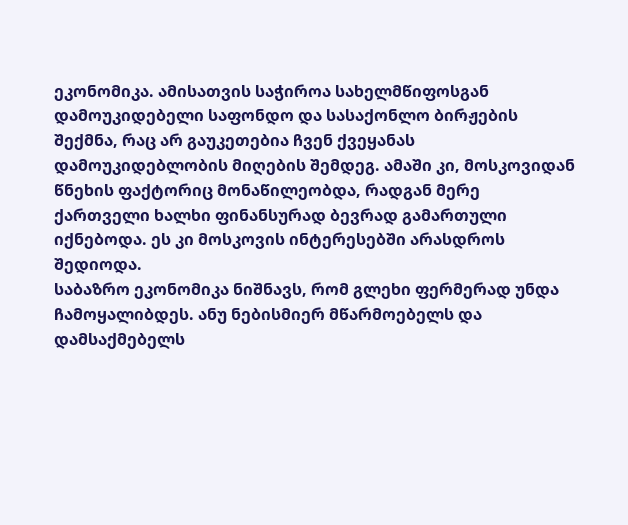ეკონომიკა. ამისათვის საჭიროა სახელმწიფოსგან დამოუკიდებელი საფონდო და სასაქონლო ბირჟების შექმნა, რაც არ გაუკეთებია ჩვენ ქვეყანას დამოუკიდებლობის მიღების შემდეგ. ამაში კი, მოსკოვიდან წნეხის ფაქტორიც მონაწილეობდა, რადგან მერე ქართველი ხალხი ფინანსურად ბევრად გამართული იქნებოდა. ეს კი მოსკოვის ინტერესებში არასდროს შედიოდა.
საბაზრო ეკონომიკა ნიშნავს, რომ გლეხი ფერმერად უნდა ჩამოყალიბდეს. ანუ ნებისმიერ მწარმოებელს და დამსაქმებელს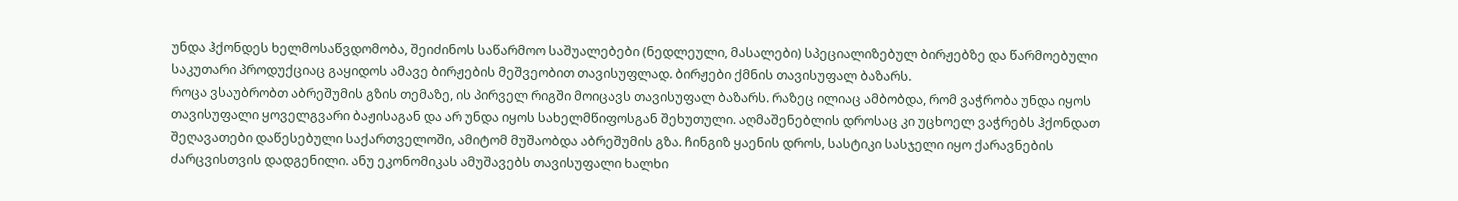უნდა ჰქონდეს ხელმოსაწვდომობა, შეიძინოს საწარმოო საშუალებები (ნედლეული, მასალები) სპეციალიზებულ ბირჟებზე და წარმოებული საკუთარი პროდუქციაც გაყიდოს ამავე ბირჟების მეშვეობით თავისუფლად. ბირჟები ქმნის თავისუფალ ბაზარს.
როცა ვსაუბრობთ აბრეშუმის გზის თემაზე, ის პირველ რიგში მოიცავს თავისუფალ ბაზარს. რაზეც ილიაც ამბობდა, რომ ვაჭრობა უნდა იყოს თავისუფალი ყოველგვარი ბაჟისაგან და არ უნდა იყოს სახელმწიფოსგან შეხუთული. აღმაშენებლის დროსაც კი უცხოელ ვაჭრებს ჰქონდათ შეღავათები დაწესებული საქართველოში, ამიტომ მუშაობდა აბრეშუმის გზა. ჩინგიზ ყაენის დროს, სასტიკი სასჯელი იყო ქარავნების ძარცვისთვის დადგენილი. ანუ ეკონომიკას ამუშავებს თავისუფალი ხალხი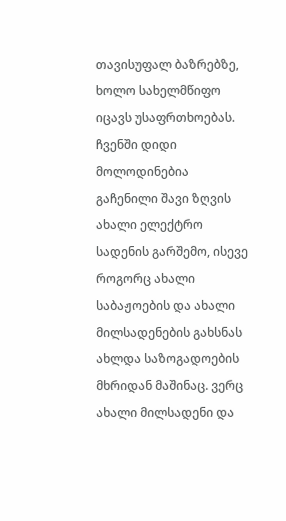თავისუფალ ბაზრებზე, ხოლო სახელმწიფო იცავს უსაფრთხოებას.
ჩვენში დიდი მოლოდინებია გაჩენილი შავი ზღვის ახალი ელექტრო სადენის გარშემო, ისევე როგორც ახალი საბაჟოების და ახალი მილსადენების გახსნას ახლდა საზოგადოების მხრიდან მაშინაც. ვერც ახალი მილსადენი და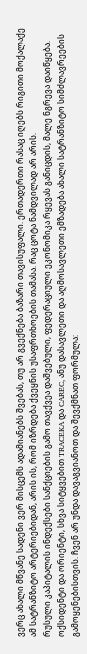ვერც ახალი მწვანე სადენი ვერ მისცემს ადამიანებს შვებას, თუ არ გვექნება ბაზარი თავისუფალი. ერთადერთი რასაც იღებს რიგითი მოქალაქე ამ სატრანზიტო არტერიებიდან, არის ის, რომ იზრდება ქვეყნის უსაფრთხოების თამასა. რაც ცოტა ნამდვილად არ არის.
რუსული კაპიტალის ინდექსები სანქციების გამო თავქვეა დაშვებული, ფედერაციული ეკონომიკა რყევას განიცდის, მალე ნგრევა დაიწყება. ოქსიდენტი და ორიენტი, სხვა სიტყვებით TRACEKA და CAREC, ანუ დასავლეთი და აღმოსავლეთი ემზადება ახალი სატრანზიტო სიმძლავრეების გამოყენებისთვის. ჩვენ არ უნდა დავაგვიანოთ და შევქმნათ ფორმულა: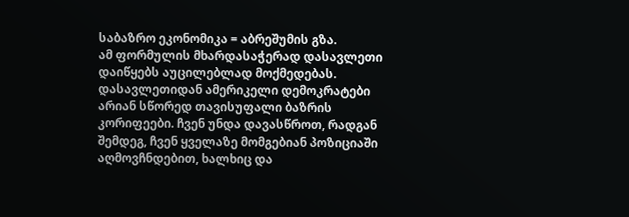საბაზრო ეკონომიკა = აბრეშუმის გზა.
ამ ფორმულის მხარდასაჭერად დასავლეთი დაიწყებს აუცილებლად მოქმედებას. დასავლეთიდან ამერიკელი დემოკრატები არიან სწორედ თავისუფალი ბაზრის კორიფეები. ჩვენ უნდა დავასწროთ, რადგან შემდეგ, ჩვენ ყველაზე მომგებიან პოზიციაში აღმოვჩნდებით, ხალხიც და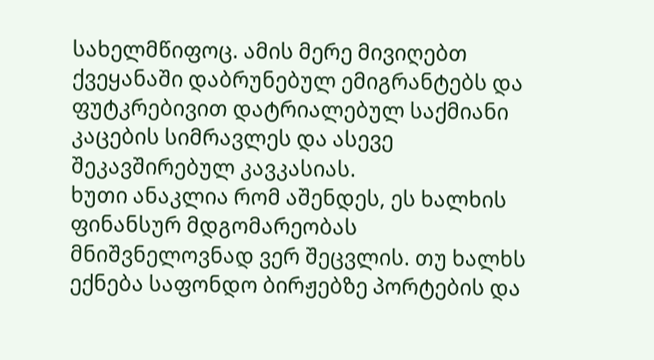სახელმწიფოც. ამის მერე მივიღებთ ქვეყანაში დაბრუნებულ ემიგრანტებს და ფუტკრებივით დატრიალებულ საქმიანი კაცების სიმრავლეს და ასევე შეკავშირებულ კავკასიას.
ხუთი ანაკლია რომ აშენდეს, ეს ხალხის ფინანსურ მდგომარეობას მნიშვნელოვნად ვერ შეცვლის. თუ ხალხს ექნება საფონდო ბირჟებზე პორტების და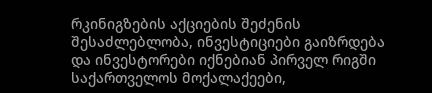რკინიგზების აქციების შეძენის შესაძლებლობა, ინვესტიციები გაიზრდება და ინვესტორები იქნებიან პირველ რიგში საქართველოს მოქალაქეები,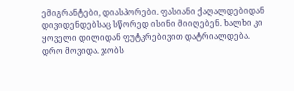ემიგრანტები, დიასპორები. ფასიანი ქაღალდებიდან დივიდენდებსაც სწორედ ისინი მიიღებენ. ხალხი კი ყოველი დილიდან ფუტკრებივით დატრიალდება.
დრო მოვიდა. ჯობს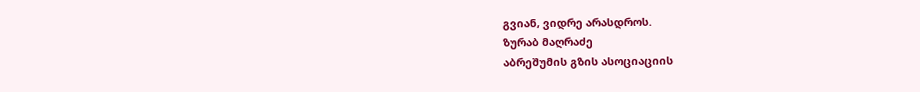გვიან, ვიდრე არასდროს.
ზურაბ მაღრაძე
აბრეშუმის გზის ასოციაციის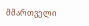მმართველი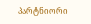პარტნიორი